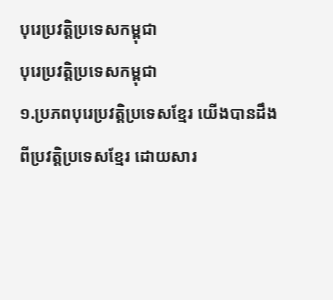បុរេប្រវត្តិប្រទេសកម្ពុជា
បុរេប្រវត្តិប្រទេសកម្ពុជា
១.ប្រភពបុរេប្រវត្តិប្រទេសខ្មែរ យើងបានដឹងពីប្រវត្តិប្រទេសខ្មែរ ដោយសារ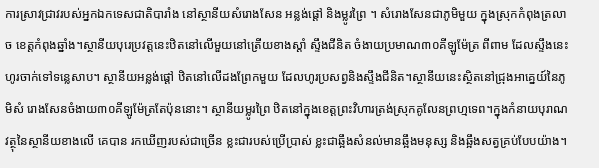ការស្រាវជ្រាវរបស់អ្នកឯកទេសជាតិបារាំង នៅស្ថានីយសំរោងសែន អន្លង់ផ្ដៅ និងម្លូរព្រៃ ។ សំរោងសែនជាភូមិមួយ ក្នុងស្រុកកំពុងត្រលាច ខេត្តកំពុងឆ្នាំង។ស្ថានីយបុរេប្រវត្តនេះឋិតនៅលើមួយនៅត្រើយខាងស្ដាំ ស្ទឹងជីនិត ចំងាយប្រមាណ៣០គីឡូម៉ែត្រ ពីពាម ដែលស្ទឹងនេះហូរចាក់ទៅទន្លេសាប។ ស្ថានីយអន្លង់ផ្ដៅ ឋិតនៅលើដងព្រែកមួយ ដែលហូរប្រសព្វនិងស្ទឹងជីនិត។ស្ថានីយនេះស្ថិតនៅជ្រុងអាគ្នេយ៍នៃភូមិសំ រោងសែនចំងាយ៣០គីឡូម៉ែត្រតែប៉ុននោះ។ ស្ថានីយម្លូរព្រៃ ឋិតនៅក្នុងខេត្តព្រះវិហារត្រង់ស្រុកគូលែនព្រហ្មទេព។ក្នុងកំនាយបុរាណវត្ថុនៃស្ថានីយខាងលើ គេបាន រកឃើញរបស់ជាច្រើន ខ្លះជារបស់ប្រើប្រាស់ ខ្លះជាឆ្អឹងសំនល់មានឆ្អឹងមនុស្ស និងឆ្អឹងសត្វគ្រប់បែបយ៉ាង។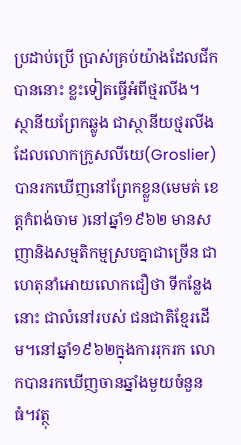ប្រដាប់ប្រើ ប្រាស់គ្រប់យ៉ាងដែលជីកបាននោះ ខ្លះទៀតធ្វើអំពីថ្មរលីង។ ស្ថានីយព្រែកឆ្លូង ជាស្ថានីយថ្មរលីងដែលលោកក្រូសលីយេ(Groslier)បានរកឃើញនៅព្រែកខ្លួន(មេមត់ ខេត្តកំពង់ចាម )នៅឆ្នាំ១៩៦២ មានសញានិងសម្មតិកម្មស្របគ្នាជាច្រើន ជាហេតុនាំអោយលោកជឿថា ទីកន្លែងនោះ ជាលំនៅរបស់ ជនជាតិខ្មែរដើម។នៅឆ្នាំ១៩៦២ក្នុងការរុករក លោកបានរកឃើញចានឆ្នាំងមួយចំនួនធំ។វត្ថុ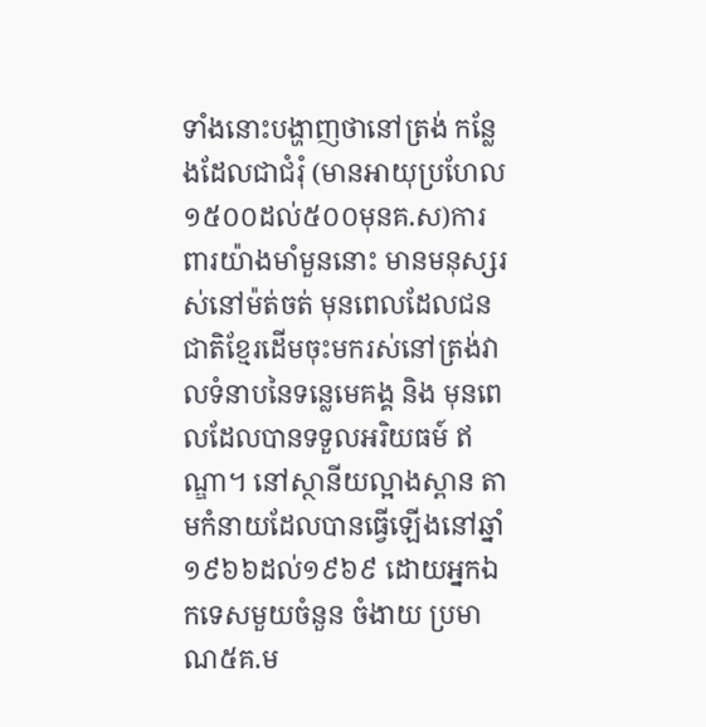ទាំងនោះបង្ហាញថានៅត្រង់ កន្លែងដែលជាជំរុំ (មានអាយុប្រហែល១៥០០ដល់៥០០មុនគ.ស)ការពារយ៉ាងមាំមួននោះ មានមនុស្សរស់នៅម៉ត់ចត់ មុនពេលដែលជនជាតិខ្មែរដើមចុះមករស់នៅត្រង់វាលទំនាបនៃទន្លេមេគង្គ និង មុនពេលដែលបានទទួលអរិយធម៍ ឥណ្ឌា។ នៅស្ថានីយល្អាងស្ពាន តាមកំនាយដែលបានធ្វើឡើងនៅឆ្នាំ១៩៦៦ដល់១៩៦៩ ដោយអ្នកឯកទេសមួយចំនួន ចំងាយ ប្រមាណ៥គ.ម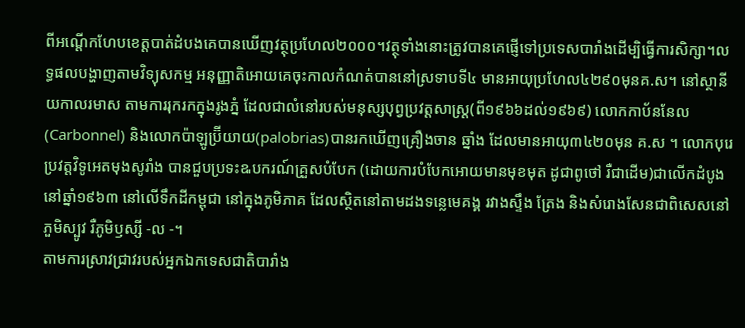ពីអណ្ដើកហែបខេត្តបាត់ដំបងគេបានឃើញវត្ថុប្រហែល២០០០។វត្ថុទាំងនោះត្រូវបានគេផ្ញើទៅប្រទេសបារាំងដើម្បិធ្វើការសិក្សា។លទ្ធផលបង្ហាញតាមវិទ្យុសកម្ម អនុញ្ញាតិអោយគេចុះកាលកំណត់បាននៅស្រទាបទី៤ មានអាយុប្រហែល៤២៩០មុនគ.ស។ នៅស្ថានីយកាលរមាស តាមការរុករកក្នុងរូងភ្នំ ដែលជាលំនៅរបស់មនុស្សបុព្វប្រវត្តសាស្រ្ត(ពី១៩៦៦ដល់១៩៦៩) លោកកាប័ននែល(Carbonnel) និងលោកប៉ាឡូប្រ៊ីយាយ(palobrias)បានរកឃើញគ្រឿងចាន ឆ្នាំង ដែលមានអាយុ៣៤២០មុន គ.ស ។ លោកបុរេប្រវត្តវិទូអេតមុងសូរាំង បានជួបប្រទះឩបករណ៍គ្រួសបំបែក (ដោយការបំបែកអោយមានមុខមុត ដូជាពូថៅ រឺជាដើម)ជាលើកដំបូងនៅឆ្នាំ១៩៦៣ នៅលើទឹកដីកម្ពុជា នៅក្នុងភូមិភាគ ដែលស្ថិតនៅតាមដងទន្លេមេគង្គ រវាងស្ទឹង ត្រែង និងសំរោងសែនជាពិសេសនៅភួមិស្បូវ រឺភូមិឫស្សី -ល -។
តាមការស្រាវជ្រាវរបស់អ្នកឯកទេសជាតិបារាំង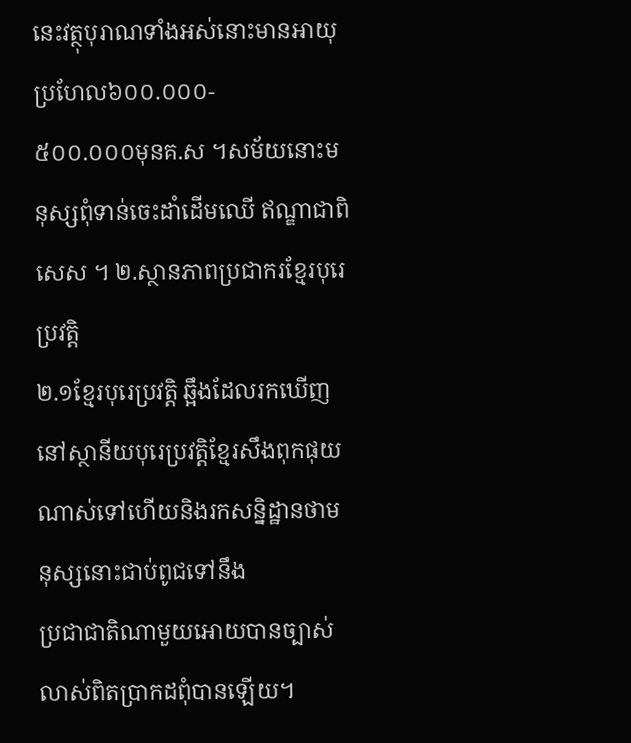នេះវត្ថុបុរាណទាំងអស់នោះមានអាយុប្រហែល៦០០.០០០-
៥០០.០០០មុនគ.ស ។សម័យនោះមនុស្សពុំទាន់ចេះដាំដើមឈើ ឥណ្ឌាជាពិសេស ។ ២.ស្ថានភាពប្រជាករខ្មែរបុរេប្រវត្តិ
២.១ខ្មែរបុរេប្រវត្តិ ឆ្អឹងដែលរកឃើញនៅស្ថានីយបុរេប្រវត្តិខ្មែរសឹងពុកផុយណាស់ទៅហើយនិងរកសន្និដ្ឋានថាមនុស្សនោះជាប់ពូជទៅនឹង
ប្រជាជាតិណាមួយអោយបានច្បាស់លាស់ពិតប្រាកដពុំបានឡើយ។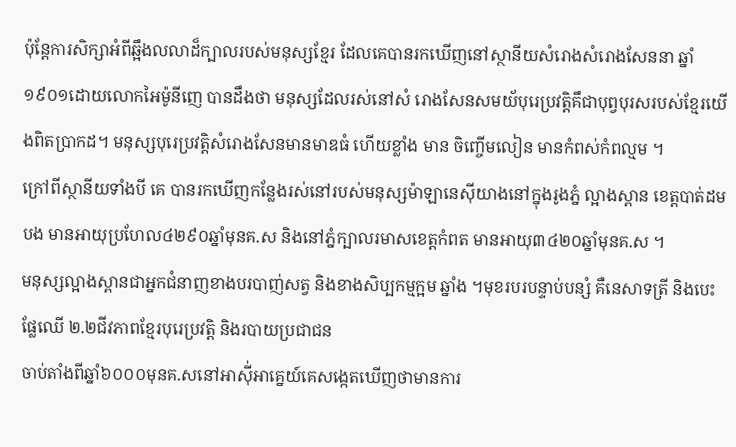ប៉ុន្តែការសិក្សាអំពីឆ្អឹងលលាដ៏ក្បាលរបស់មនុស្សខ្មែរ ដែលគេបានរកឃើញនៅស្ថានីយសំរោងសំរោងសែននា ឆ្នាំ១៩០១ដោយលោកអៃម៉ូនីញេ បានដឹងថា មនុស្សដែលរស់នៅសំ រោងសែនសមយ័បុរេប្រវត្តិគឹជាបុព្វបុរសរបស់ខ្មែរយើងពិតប្រាកដ។ មនុស្សបុរេប្រវត្តិសំរោងសែនមានមាឌធំ ហើយខ្លាំង មាន ចិញ្ចើមលៀន មានកំពស់កំពល្មម ។
ក្រៅពីស្ថានីយទាំងបី គេ បានរកឃើញកន្លែងរស់នៅរបស់មនុស្សម៉ាឡានេស៊ីយាងនៅក្នុងរូងភ្នំ ល្អាងស្ពាន ខេត្តបាត់ដមបង មានអាយុប្រហែល៤២៩០ឆ្នាំមុនគ.ស និងនៅភ្នំក្បាលរមាសខេត្តកំពត មានអាយុ៣៤២០ឆ្នាំមុនគ.ស ។
មនុស្សល្អាងស្ពានជាអ្នកជំនាញខាងបរបាញ់សត្វ និងខាងសិប្បកម្មក្អម ឆ្នាំង ។មុខរបរបន្ទាប់បន្សំ គឺនេសាទត្រី និងបេះផ្លែឈើ ២.២ជីវភាពខ្មែរបុរេប្រវត្តិ និងរបាយប្រជាជន
ចាប់តាំងពីឆ្នាំ៦០០០មុនគ.សនៅអាស៊ី់អាគ្នេយ៍គេសង្កេតឃើញថាមានការ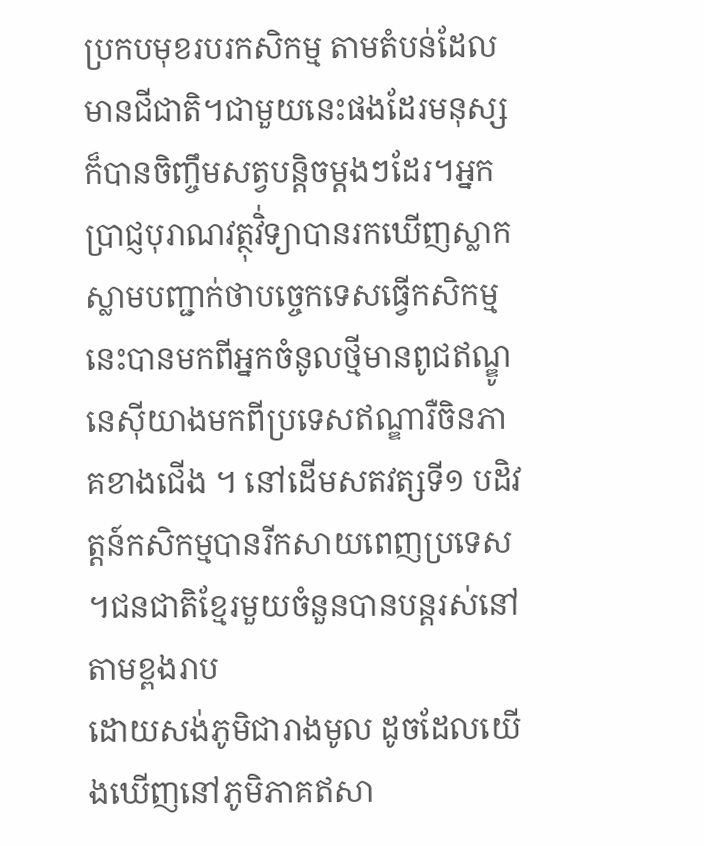ប្រកបមុខរបរកសិកម្ម តាមតំបន់ដែលមានជីជាតិ។ជាមួយនេះផងដែរមនុស្សក៏បានចិញ្ចឹមសត្វបន្ដិចម្ដងៗដែរ។អ្នកប្រាជ្ញបុរាណវត្ថុវិ់ទ្យាបានរកឃើញស្លាកស្លាមបញ្ជាក់ថាបច្ចេកទេសធ្វើកសិកម្មនេះបានមកពីអ្នកចំនូលថ្មីមានពូជឥណ្ឌូនេស៊ីយាងមកពីប្រទេសឥណ្ឌារឺចិនភាគខាងជើង ។ នៅដើមសតវត្សទី១ បដិវត្តន៍កសិកម្មបានរីកសាយពេញប្រទេស ។ជនជាតិខ្មែរមួយចំនួនបានបន្តរស់នៅតាមខ្ពងរាប
ដោយសង់ភូមិជារាងមូល ដូចដែលយើងឃើញនៅភូមិភាគឥសា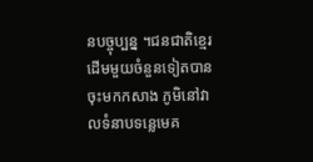នបច្ចុប្បន្ន ។ជនជាតិខ្មេរដើមមួយចំនួនទៀតបានចុះមកកសាង ភូមិនៅវាលទំនាបទន្លេមេគ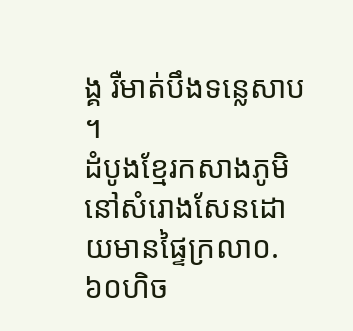ង្គ រឺមាត់បឹងទន្លេសាប ។
ដំបូងខ្មែរកសាងភូមិនៅសំរោងសែនដោយមានផ្ទៃក្រលា០.៦០ហិច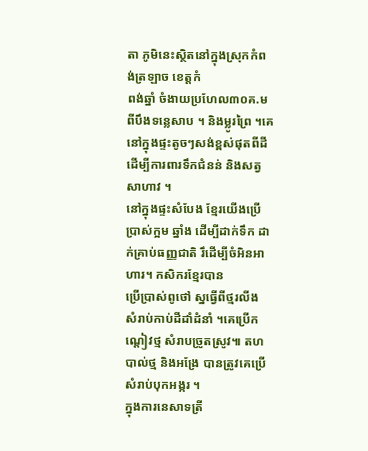តា ភូមិនេះស្ថិតនៅក្នុងស្រុកកំពង់ត្រឡាច ខេត្តកំ
ពង់ឆ្នាំ ចំងាយប្រហែល៣០គ.មពីបឹងទន្លេសាប ។ និងម្លូរព្រៃ ។គេនៅក្នុងផ្ទះតូចៗសង់ខ្ពស់ផុតពីដី ដើម្បីការពារទឹកជំនន់ និងសត្វសាហាវ ។
នៅក្នុងផ្ទះសំបែង ខ្មែរយើងប្រើប្រាស់ក្អម ឆ្នាំង ដើម្បីដាក់ទឹក ដាក់គ្រាប់ធញ្ញជាតិ រឹដើម្បីចំអិនអាហារ។ កសិករខ្មែរបាន
ប្រើប្រាស់ពូថៅ ស្នធ្វើពីថ្មរលីង សំរាប់កាប់ដីដាំដំនាំ ។គេប្រើកណ្ដៀវថ្ម សំរាបច្រូតស្រូវ៕ តហបាល់ថ្ម និងអង្រែ បានត្រូវគេប្រើ សំរាប់បុកអង្ករ ។
ក្នុងការនេសាទត្រី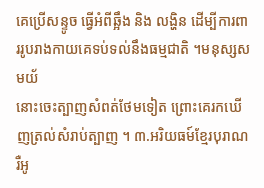គេប្រើសន្ទូច ធ្វើអំពីឆ្អឹង និង លង្ហិន ដើម្បីការពាររូបរាងកាយគេទប់ទល់នឹងធម្មជាតិ ។មនុស្សសមយ័
នោះចេះត្បាញសំពត់ថែមទៀត ព្រោះគេរកឃើញត្រល់សំរាប់ត្បាញ ។ ៣.អរិយធម៍ខ្មែរបុរាណ រឺអូ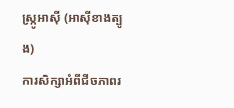ស្ក្រូអាស៊ី (អាស៊ីខាងត្បូង)
ការសិក្សាអំពីជីចភាពរ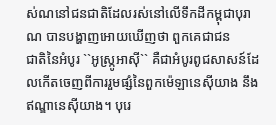ស់ណនៅជនជាតិដែលរស់នៅលើទឹកដីកម្ពុជាបុរាណ បានបង្ហាញអោយឃើញថា ពួកគេជាជន
ជាតិនៃអំបូរ ``អូស្ក្រូអាស៊ី`` គឺជាអំបូរពូជសាសន៍ដែលកើតចេញពីការរួមផ្សំនៃពួកម៉េឡានេស៊ីយាង នឹងឥណ្ឌានេស៊ីយាង។ បុរេ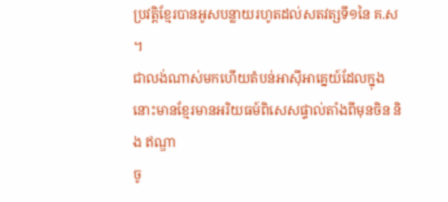ប្រវត្តិខ្មែរបានអូសបន្លាយរហូតដល់សតវត្សទី១នៃ គ.ស ។
ជាលង់ណាស់មកហើយតំបន់អាស៊ីអាគ្នេយ៍ដែលក្នុងនោះមានខ្មែរមានអរិយធម៍ពិសេសផ្ទាល់តាំងពីមុនចិន និង ឥណ្ឌា
ចូ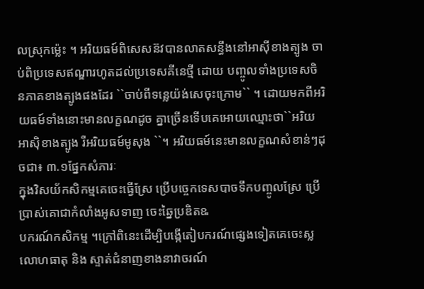លស្រុកម៉្លេះ ។ អរិយធម៍ពិសេសន៊វបានលាតសន្ធឹងនៅអាស៊ីខាងត្បូង ចាប់ពិប្រទេសឥណ្ឌារហូតដល់ប្រទេសគីនេថ្មី ដោយ បញ្ចូលទាំងប្រទេសចិនភាគខាងត្បូងផងដែរ ``ចាប់ពីទន្លេយ៉ង់សេចុះក្រោម`` ។ ដោយមកពីអរិយធម៍ទាំងនោះមានលក្ខណដូច គ្នាច្រើនទើបគេអោយឈ្មោះថា``អរិយអាស៊ិខាងត្បូង រឺអរិយធម៍មូសុង ``។ អរិយធម៍នេះមានលក្ខណសំខាន់ៗដុចជា៖ ៣.១ផ្នែកសំភារៈ
ក្នុងវិសយ័កសិកម្មគេចេះធ្វើស្រែ ប្រើបច្ចេកទេសបាចទឹកបញ្ចូលស្រែ ប្រើប្រាស់គោជាកំលាំងអូសទាញ ចេះឆ្នៃប្រឌិតឩ
បករណ៍កសិកម្ម ។ក្រៅពិនេះដើម្បិបង្កើតៀបករណ៍ផ្សេងទៀតគេចេះស្លលោហធាតុ និង ស្ទាត់ជំនាញខាងនាវាចរណ៍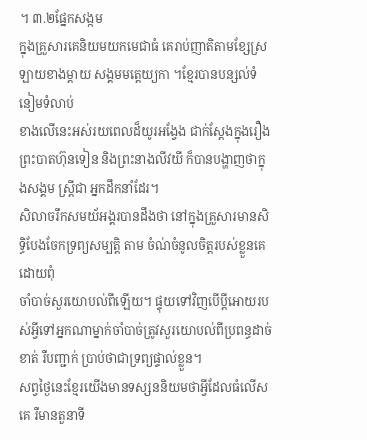។ ៣.២ផ្នែកសង្កម
ក្នុងគ្រួសារគេនិយមយកមេជាធំ គេរាប់ញាតិតាមខ្សែស្រឡាយខាងម្ដាយ សង្គមមត្តេយ្យកា ។ខ្មែរបានបន្សល់ទំនៀមទំលាប់
ខាងលើនេះអស់រយពេលដ៏យូរអង្វែង ជាក់ស្ដែងក្នុងរឿងព្រះបាតហ៊ុនទៀន និងព្រះនាងលីវយី ក៏បានបង្ហាញថាក្នុងសង្គម ស្រ្ដីជា អ្នកដឹកនាំដែរ។
សិលាចរឹកសមយ័អង្គរបានដឹងថា នៅក្នុងគ្រួសារមានសិទ្ធិបែងចែកទ្រព្យសម្បត្តិ តាម ចំណ់ចំនូលចិត្តរបស់ខ្លួនគេ ដោយពុំ
ចាំបាច់សួរយោបល់ពីឡើយ។ ផ្ទុយទៅវិញបើប្ដីអោយរបស់អ្វីទៅអ្នកណាម្នាក់ចាំបាច់ត្រូវសួរយោបល់ពីប្រពន្ធដាច់ខាត់ រឺបញ្ជាក់ ប្រាប់ថាជាទ្រព្យផ្ទាល់ខ្លួន។
សព្វថ្ងៃនេះខ្មែរយើងមានទស្សននិយមថាអ្វីដែលធំលើសគេ រឺមានតួនាទី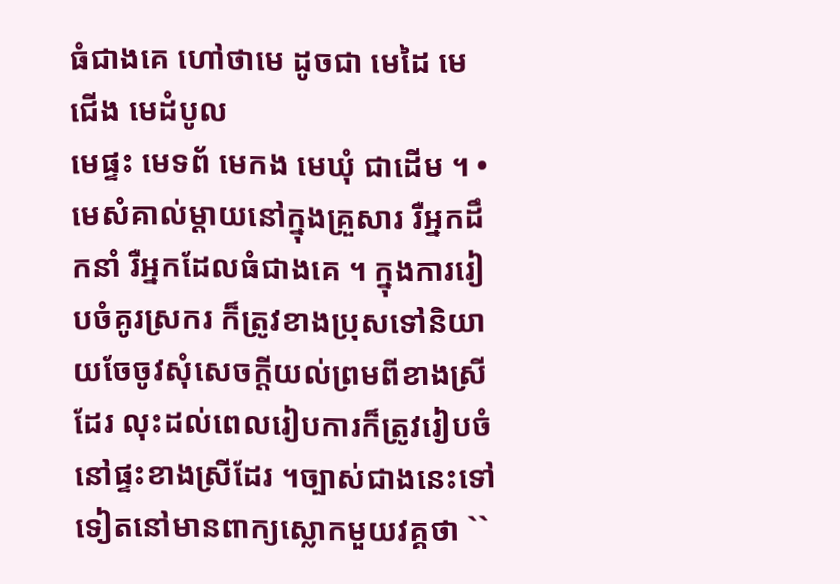ធំជាងគេ ហៅថាមេ ដូចជា មេដៃ មេជើង មេដំបូល
មេផ្ទះ មេទព័ មេកង មេឃុំ ជាដើម ។ • មេសំគាល់ម្ដាយនៅក្នុងគ្រួសារ រឺអ្នកដឹកនាំ រឺអ្នកដែលធំជាងគេ ។ ក្នុងការរៀបចំគូរស្រករ ក៏ត្រូវខាងប្រុសទៅនិយាយចែចូវសុំសេចក្ដីយល់ព្រមពីខាងស្រីដែរ លុះដល់ពេលរៀបការក៏ត្រូវរៀបចំ នៅផ្ទះខាងស្រីដែរ ។ច្បាស់ជាងនេះទៅទៀតនៅមានពាក្យស្លោកមួយវគ្គថា ``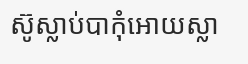ស៊ូស្លាប់បាកុំអោយស្លា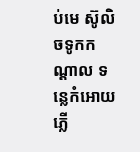ប់មេ ស៊ូលិចទូកកណ្ដាល ទន្លេកំអោយភ្លើ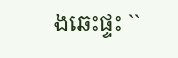ងឆេះផ្ទះ ``